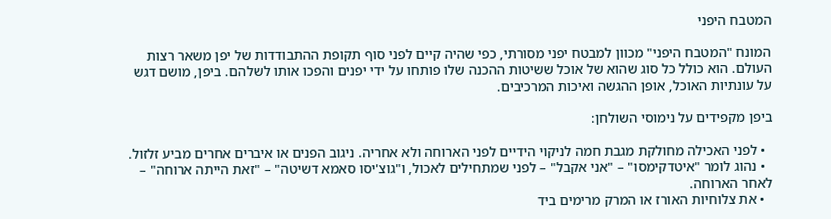המטבח היפני

המונח "המטבח היפני" מכוון למבטח יפני מסורתי, כפי שהיה קיים לפני סוף תקופת ההתבודדות של יפן משאר רצות העולם. הוא כולל כל סוג שהוא של אוכל ששיטות ההכנה שלו פותחו על ידי יפנים והפכו אותו לשלהם. ביפן, מושם דגש על עונתיות האוכל, אופן ההגשה ואיכות המרכיבים.

ביפן מקפידים על נימוסי השולחן:

  • לפני האכילה מחולקת מגבת חמה לניקוי הידיים לפני הארוחה ולא אחריה. ניגוב הפנים או איברים אחרים מביע זלזול.
  • נהוג לומר "איטדקימסו" – "אני אקבל" – לפני שמתחילים לאכול, ו"גוצ'יסו סאמא דשיטה" – "זאת הייתה ארוחה" – לאחר הארוחה.
  • את צלוחיות האורז או המרק מרימים ביד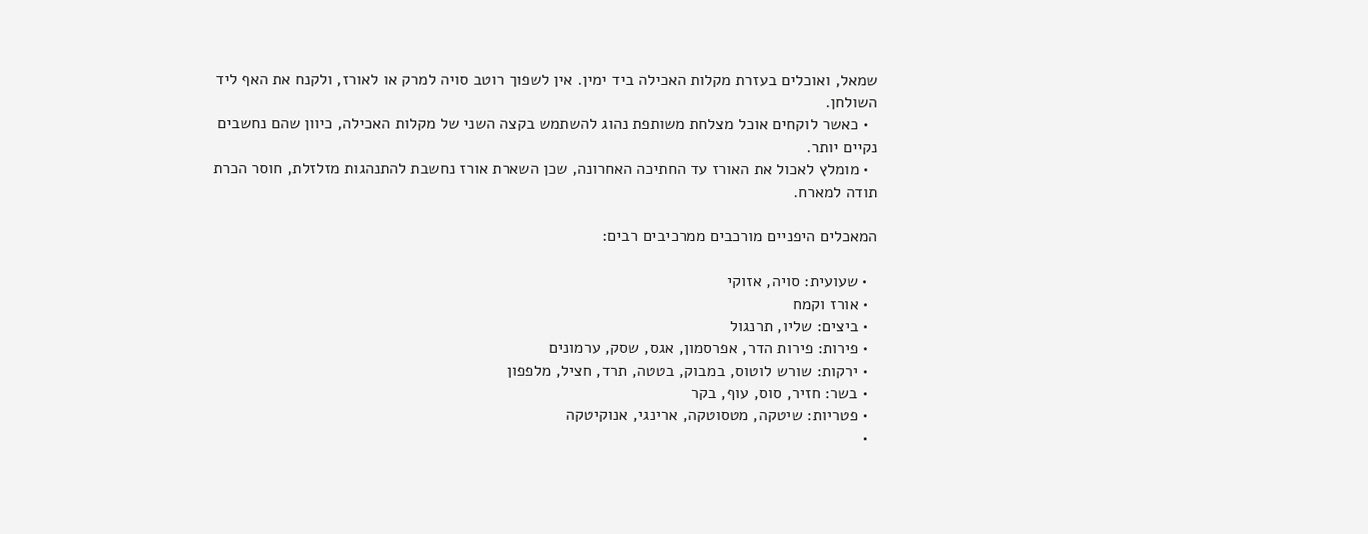שמאל, ואוכלים בעזרת מקלות האכילה ביד ימין. אין לשפוך רוטב סויה למרק או לאורז, ולקנח את האף ליד השולחן.
  • כאשר לוקחים אוכל מצלחת משותפת נהוג להשתמש בקצה השני של מקלות האכילה, כיוון שהם נחשבים נקיים יותר.
  • מומלץ לאכול את האורז עד החתיכה האחרונה, שכן השארת אורז נחשבת להתנהגות מזלזלת, חוסר הכרת תודה למארח.

המאכלים היפניים מורכבים ממרכיבים רבים:

  • שעועית: סויה, אזוקי
  • אורז וקמח
  • ביצים: שליו, תרנגול
  • פירות: פירות הדר, אפרסמון, אגס, שסק, ערמונים
  • ירקות: שורש לוטוס, במבוק, בטטה, תרד, חציל, מלפפון
  • בשר: חזיר, סוס, עוף, בקר
  • פטריות: שיטקה, מטסוטקה, ארינגי, אנוקיטקה
  •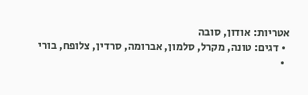אטריות: אודון, סובה
  • דגים: טונה, מקרל, סלמון, אברומה, סרדין, צלופח, בורי
  •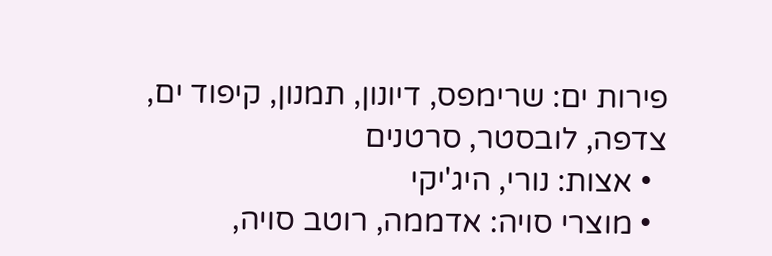פירות ים: שרימפס, דיונון, תמנון, קיפוד ים, צדפה, לובסטר, סרטנים
  • אצות: נורי, היג'יקי
  • מוצרי סויה: אדממה, רוטב סויה,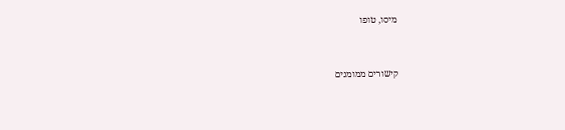מיסו, טופו


קישורים ממומנים